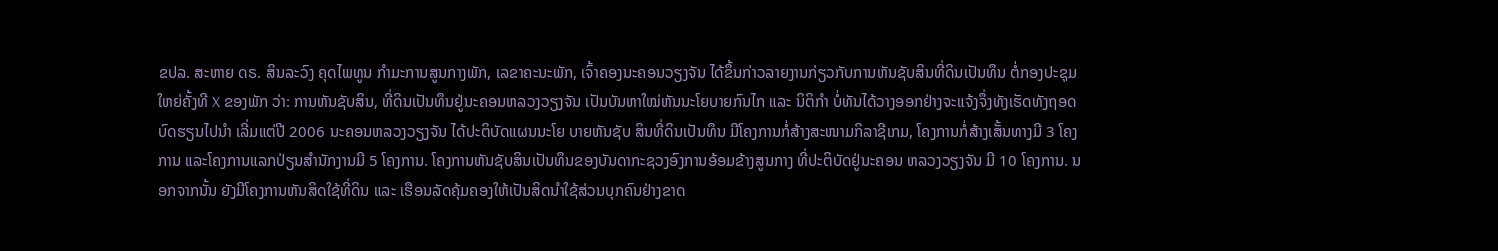ຂປລ. ສະຫາຍ ດຣ. ສິນລະວົງ ຄຸດໄພທູນ ກຳມະການສູນກາງພັກ, ເລຂາຄະນະພັກ, ເຈົ້າຄອງນະຄອນວຽງຈັນ ໄດ້ຂຶ້ນກ່າວລາຍງານກ່ຽວກັບການຫັນຊັບສິນທີ່ດິນເປັນທຶນ ຕໍ່ກອງປະຊຸມໃຫຍ່ຄັ້ງທີ X ຂອງພັກ ວ່າ: ການຫັນຊັບສິນ, ທີ່ດິນເປັນທຶນຢູ່ນະຄອນຫລວງວຽງຈັນ ເປັນບັນຫາໃໝ່ຫັນນະໂຍບາຍກົນໄກ ແລະ ນິຕິກຳ ບໍ່ທັນໄດ້ວາງອອກຢ່າງຈະແຈ້ງຈຶ່ງທັງເຮັດທັງຖອດບົດຮຽນໄປນຳ ເລີ່ມແຕ່ປີ 2006 ນະຄອນຫລວງວຽງຈັນ ໄດ້ປະຕິບັດແຜນນະໂຍ ບາຍຫັນຊັບ ສິນທີ່ດິນເປັນທຶນ ມີໂຄງການກໍ່ສ້າງສະໜາມກິລາຊີເກມ, ໂຄງການກໍ່ສ້າງເສັ້ນທາງມີ 3 ໂຄງການ ແລະໂຄງການແລກປ່ຽນສຳນັກງານມີ 5 ໂຄງການ. ໂຄງການຫັນຊັບສິນເປັນທຶນຂອງບັນດາກະຊວງອົງການອ້ອມຂ້າງສູນກາງ ທີ່ປະຕິບັດຢູ່ນະຄອນ ຫລວງວຽງຈັນ ມີ 10 ໂຄງການ. ນອກຈາກນັ້ນ ຍັງມີໂຄງການຫັນສິດໃຊ້ທີ່ດິນ ແລະ ເຮືອນລັດຄຸ້ມຄອງໃຫ້ເປັນສິດນຳໃຊ້ສ່ວນບຸກຄົນຢ່າງຂາດ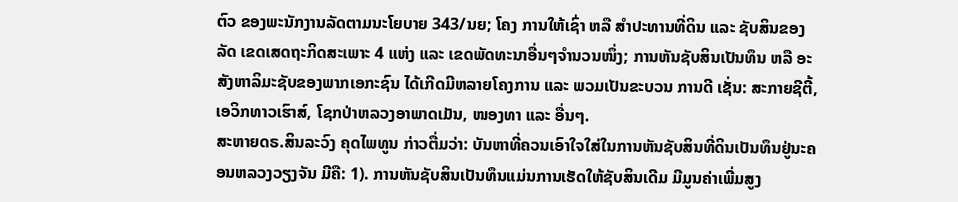ຕົວ ຂອງພະນັກງານລັດຕາມນະໂຍບາຍ 343/ນຍ; ໂຄງ ການໃຫ້ເຊົ່າ ຫລື ສໍາປະທານທີ່ດິນ ແລະ ຊັບສິນຂອງລັດ ເຂດເສດຖະກິດສະເພາະ 4 ແຫ່ງ ແລະ ເຂດພັດທະນາອື່ນໆຈຳນວນໜຶ່ງ; ການຫັນຊັບສິນເປັນທຶນ ຫລື ອະສັງຫາລິມະຊັບຂອງພາກເອກະຊົນ ໄດ້ເກີດມີຫລາຍໂຄງການ ແລະ ພວມເປັນຂະບວນ ການດີ ເຊັ່ນ: ສະກາຍຊີຕີ້, ເອວິກທາວເຮົາສ໌, ໂຊກປ່າຫລວງອາພາດເມັນ, ໜອງທາ ແລະ ອື່ນໆ.
ສະຫາຍດຣ.ສິນລະວົງ ຄຸດໄພທູນ ກ່າວຕື່ມວ່າ: ບັນຫາທີ່ຄວນເອົາໃຈໃສ່ໃນການຫັນຊັບສິນທີ່ດິນເປັນທຶນຢູ່ນະຄອນຫລວງວຽງຈັນ ມີຄື: 1). ການຫັນຊັບສິນເປັນທຶນແມ່ນການເຮັດໃຫ້ຊັບສິນເດີມ ມີມູນຄ່າເພີ່ມສູງ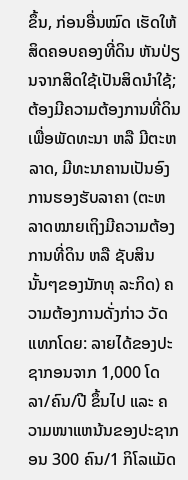ຂຶ້ນ, ກ່ອນອື່ນໝົດ ເຮັດໃຫ້ສິດຄອບຄອງທີ່ດິນ ຫັນປ່ຽນຈາກສິດໃຊ້ເປັນສິດນຳໃຊ້; ຕ້ອງມີຄວາມຕ້ອງການທີ່ດິນ ເພື່ອພັດທະນາ ຫລື ມີຕະຫລາດ, ມີທະນາຄານເປັນອົງການຮອງຮັບລາຄາ (ຕະຫລາດໝາຍເຖິງມີຄວາມຕ້ອງການທີ່ດິນ ຫລື ຊັບສິນນັ້ນໆຂອງນັກທຸ ລະກິດ) ຄວາມຕ້ອງການດັ່ງກ່າວ ວັດແທກໂດຍ: ລາຍໄດ້ຂອງປະຊາກອນຈາກ 1,000 ໂດລາ/ຄົນ/ປີ ຂຶ້ນໄປ ແລະ ຄວາມໜາແຫນ້ນຂອງປະຊາກອນ 300 ຄົນ/1 ກິໂລແມັດ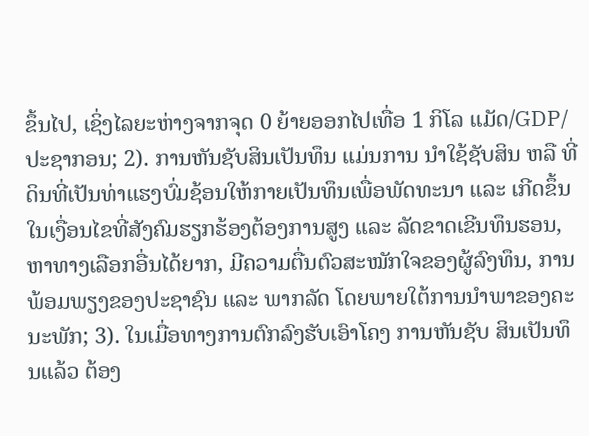ຂຶ້ນໄປ, ເຊິ່ງໄລຍະຫ່າງຈາກຈຸດ 0 ຍ້າຍອອກໄປເທື່ອ 1 ກິໂລ ແມັດ/GDP/ປະຊາກອນ; 2). ການຫັນຊັບສິນເປັນທຶນ ແມ່ນການ ນຳໃຊ້ຊັບສິນ ຫລື ທີ່ດິນທີ່ເປັນທ່າແຮງບົ່ມຊ້ອນໃຫ້ກາຍເປັນທຶນເພື່ອພັດທະນາ ແລະ ເກີດຂຶ້ນໃນເງື່ອນໄຂທີ່ສັງຄົມຮຽກຮ້ອງຕ້ອງການສູງ ແລະ ລັດຂາດເຂີນທຶນຮອນ, ຫາທາງເລືອກອື່ນໄດ້ຍາກ, ມີຄວາມຕື່ນຕົວສະໝັກໃຈຂອງຜູ້ລົງທຶນ, ການພ້ອມພຽງຂອງປະຊາຊົນ ແລະ ພາກລັດ ໂດຍພາຍໃຕ້ການນຳພາຂອງຄະນະພັກ; 3). ໃນເມື່ອທາງການຕົກລົງຮັບເອົາໂຄງ ການຫັນຊັບ ສິນເປັນທຶນແລ້ວ ຕ້ອງ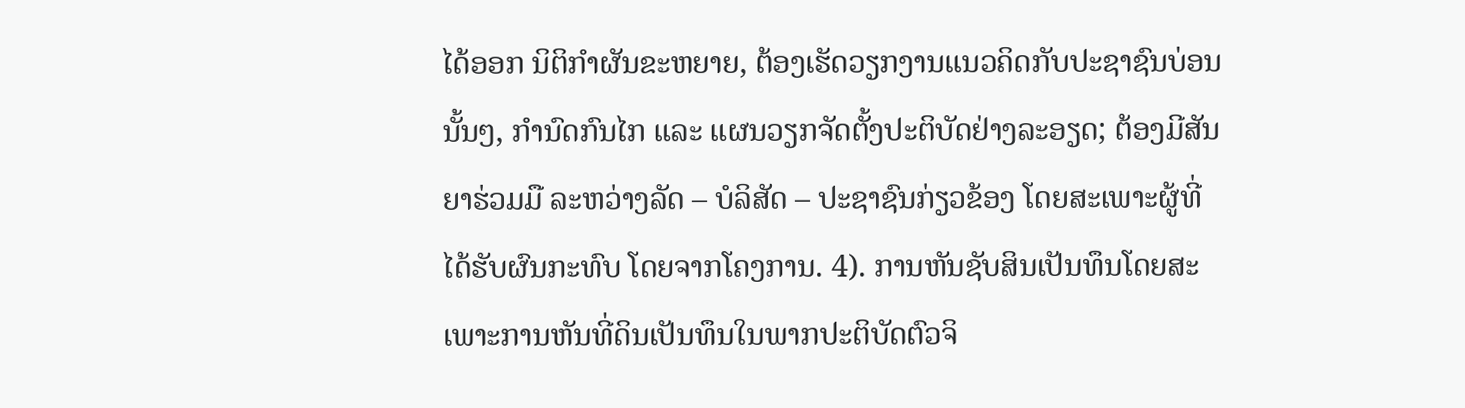ໄດ້ອອກ ນິຕິກຳຜັນຂະຫຍາຍ, ຕ້ອງເຮັດວຽກງານແນວຄິດກັບປະຊາຊົນບ່ອນ ນັ້ນໆ, ກຳນົດກົນໄກ ແລະ ແຜນວຽກຈັດຕັ້ງປະຕິບັດຢ່າງລະອຽດ; ຕ້ອງມີສັນຍາຮ່ວມມື ລະຫວ່າງລັດ – ບໍລິສັດ – ປະຊາຊົນກ່ຽວຂ້ອງ ໂດຍສະເພາະຜູ້ທີ່ ໄດ້ຮັບຜົນກະທົບ ໂດຍຈາກໂຄງການ. 4). ການຫັນຊັບສິນເປັນທຶນໂດຍສະເພາະການຫັນທີ່ດິນເປັນທຶນໃນພາກປະຕິບັດຕົວຈິ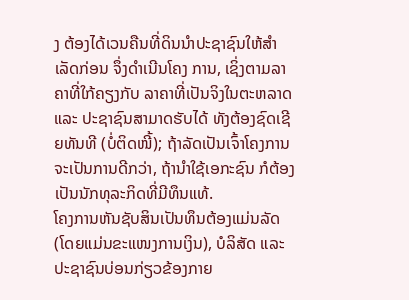ງ ຕ້ອງໄດ້ເວນຄືນທີ່ດິນນຳປະຊາຊົນໃຫ້ສຳເລັດກ່ອນ ຈຶ່ງດຳເນີນໂຄງ ການ, ເຊິ່ງຕາມລາຄາທີ່ໃກ້ຄຽງກັບ ລາຄາທີ່ເປັນຈິງໃນຕະຫລາດ ແລະ ປະຊາຊົນສາມາດຮັບໄດ້ ທັງຕ້ອງຊົດເຊີຍທັນທີ (ບໍ່ຕິດໜີ້); ຖ້າລັດເປັນເຈົ້າໂຄງການຈະເປັນການດີກວ່າ, ຖ້ານຳໃຊ້ເອກະຊົນ ກໍຕ້ອງເປັນນັກທຸລະກິດທີ່ມີທຶນແທ້.
ໂຄງການຫັນຊັບສິນເປັນທຶນຕ້ອງແມ່ນລັດ (ໂດຍແມ່ນຂະແໜງການເງິນ), ບໍລິສັດ ແລະ ປະຊາຊົນບ່ອນກ່ຽວຂ້ອງກາຍ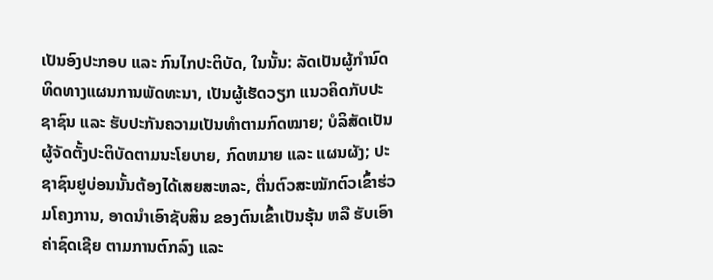ເປັນອົງປະກອບ ແລະ ກົນໄກປະຕິບັດ, ໃນນັ້ນ: ລັດເປັນຜູ້ກຳນົດທິດທາງແຜນການພັດທະນາ, ເປັນຜູ້ເຮັດວຽກ ແນວຄິດກັບປະຊາຊົນ ແລະ ຮັບປະກັນຄວາມເປັນທຳຕາມກົດໝາຍ; ບໍລິສັດເປັນຜູ້ຈັດຕັ້ງປະຕິບັດຕາມນະໂຍບາຍ, ກົດຫມາຍ ແລະ ແຜນຜັງ; ປະຊາຊົນຢູບ່ອນນັ້ນຕ້ອງໄດ້ເສຍສະຫລະ, ຕື່ນຕົວສະໝັກຕົວເຂົ້າຮ່ວມໂຄງການ, ອາດນຳເອົາຊັບສິນ ຂອງຕົນເຂົ້າເປັນຮຸ້ນ ຫລື ຮັບເອົາຄ່າຊົດເຊີຍ ຕາມການຕົກລົງ ແລະ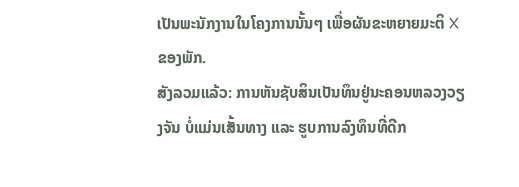ເປັນພະນັກງານໃນໂຄງການນັ້ນໆ ເພື່ອຜັນຂະຫຍາຍມະຕິ X ຂອງພັກ.
ສັງລວມແລ້ວ: ການຫັນຊັບສິນເປັນທຶນຢູ່ນະຄອນຫລວງວຽງຈັນ ບໍ່ແມ່ນເສັ້ນທາງ ແລະ ຮູບການລົງທຶນທີ່ດີກ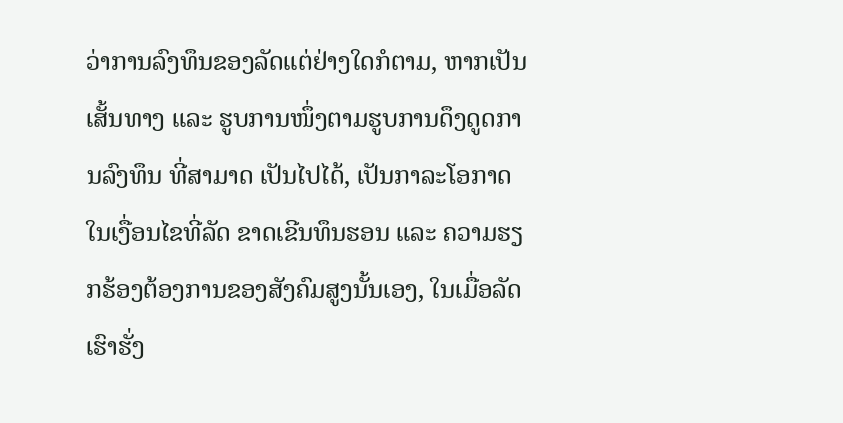ວ່າການລົງທຶນຂອງລັດແຕ່ຢ່າງໃດກໍຕາມ, ຫາກເປັນເສັ້ນທາງ ແລະ ຮູບການໜຶ່ງຕາມຮູບການດຶງດູດການລົງທຶນ ທີ່ສາມາດ ເປັນໄປໄດ້, ເປັນກາລະໂອກາດໃນເງື່ອນໄຂທີ່ລັດ ຂາດເຂີນທຶນຮອນ ແລະ ຄວາມຮຽກຮ້ອງຕ້ອງການຂອງສັງຄົມສູງນັ້ນເອງ, ໃນເມື່ອລັດເຮົາຮັ່ງ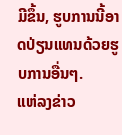ມີຂຶ້ນ, ຮູບການນີ້ອາດປ່ຽນແທນດ້ວຍຮູບການອື່ນໆ.
ແຫ່ລງຂ່າວ